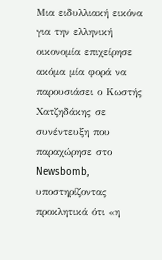Μια ειδυλλιακή εικόνα για την ελληνική οικονομία επιχείρησε ακόμα μία φορά να παρουσιάσει ο Κωστής Χατζηδάκης σε συνέντευξη που παραχώρησε στο Newsbomb, υποστηρίζοντας προκλητικά ότι «η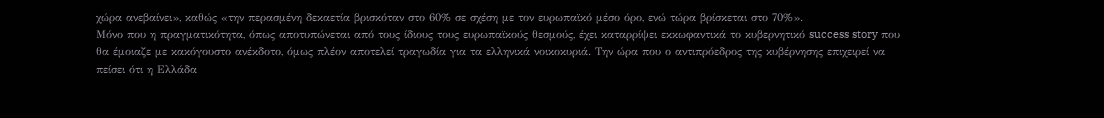χώρα ανεβαίνει», καθώς «την περασμένη δεκαετία βρισκόταν στο 60% σε σχέση με τον ευρωπαϊκό μέσο όρο, ενώ τώρα βρίσκεται στο 70%».
Μόνο που η πραγματικότητα, όπως αποτυπώνεται από τους ίδιους τους ευρωπαϊκούς θεσμούς, έχει καταρρίψει εκκωφαντικά το κυβερνητικό success story που θα έμοιαζε με κακόγουστο ανέκδοτο, όμως πλέον αποτελεί τραγωδία για τα ελληνικά νοικοκυριά. Την ώρα που ο αντιπρόεδρος της κυβέρνησης επιχειρεί να πείσει ότι η Ελλάδα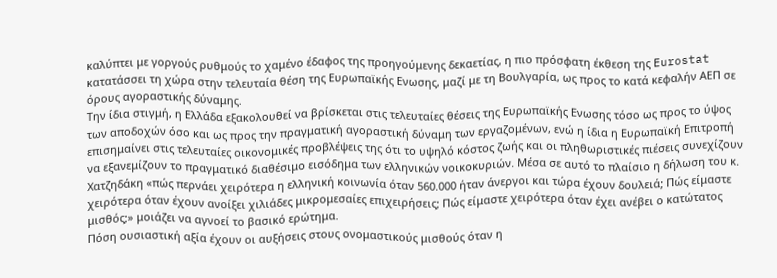καλύπτει με γοργούς ρυθμούς το χαμένο έδαφος της προηγούμενης δεκαετίας, η πιο πρόσφατη έκθεση της Eurostat κατατάσσει τη χώρα στην τελευταία θέση της Ευρωπαϊκής Ενωσης, μαζί με τη Βουλγαρία, ως προς το κατά κεφαλήν ΑΕΠ σε όρους αγοραστικής δύναμης.
Την ίδια στιγμή, η Ελλάδα εξακολουθεί να βρίσκεται στις τελευταίες θέσεις της Ευρωπαϊκής Ενωσης τόσο ως προς το ύψος των αποδοχών όσο και ως προς την πραγματική αγοραστική δύναμη των εργαζομένων, ενώ η ίδια η Ευρωπαϊκή Επιτροπή επισημαίνει στις τελευταίες οικονομικές προβλέψεις της ότι το υψηλό κόστος ζωής και οι πληθωριστικές πιέσεις συνεχίζουν να εξανεμίζουν το πραγματικό διαθέσιμο εισόδημα των ελληνικών νοικοκυριών. Μέσα σε αυτό το πλαίσιο η δήλωση του κ. Χατζηδάκη «πώς περνάει χειρότερα η ελληνική κοινωνία όταν 560.000 ήταν άνεργοι και τώρα έχουν δουλειά; Πώς είμαστε χειρότερα όταν έχουν ανοίξει χιλιάδες μικρομεσαίες επιχειρήσεις; Πώς είμαστε χειρότερα όταν έχει ανέβει ο κατώτατος μισθός;» μοιάζει να αγνοεί το βασικό ερώτημα.
Πόση ουσιαστική αξία έχουν οι αυξήσεις στους ονομαστικούς μισθούς όταν η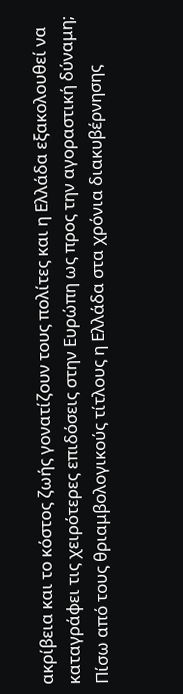ακρίβεια και το κόστος ζωής γονατίζουν τους πολίτες και η Ελλάδα εξακολουθεί να καταγράφει τις χειρότερες επιδόσεις στην Ευρώπη ως προς την αγοραστική δύναμη; Πίσω από τους θριαμβολογικούς τίτλους η Ελλάδα στα χρόνια διακυβέρνησης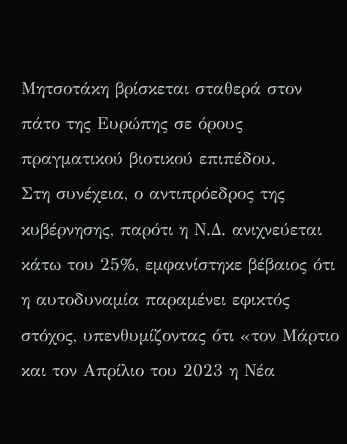Μητσοτάκη βρίσκεται σταθερά στον πάτο της Ευρώπης σε όρους πραγματικού βιοτικού επιπέδου.
Στη συνέχεια, ο αντιπρόεδρος της κυβέρνησης, παρότι η Ν.Δ. ανιχνεύεται κάτω του 25%, εμφανίστηκε βέβαιος ότι η αυτοδυναμία παραμένει εφικτός στόχος, υπενθυμίζοντας ότι «τον Μάρτιο και τον Απρίλιο του 2023 η Νέα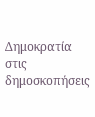Δημοκρατία στις δημοσκοπήσεις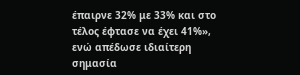έπαιρνε 32% με 33% και στο τέλος έφτασε να έχει 41%», ενώ απέδωσε ιδιαίτερη σημασία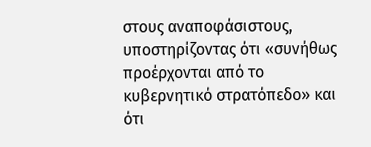στους αναποφάσιστους, υποστηρίζοντας ότι «συνήθως προέρχονται από το κυβερνητικό στρατόπεδο» και ότι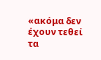«ακόμα δεν έχουν τεθεί τα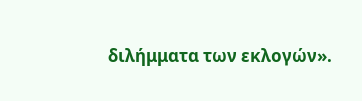διλήμματα των εκλογών».